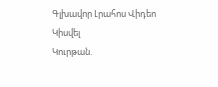Գլխավոր Լրահոս Վիդեո Կիսվել
Կուրթան.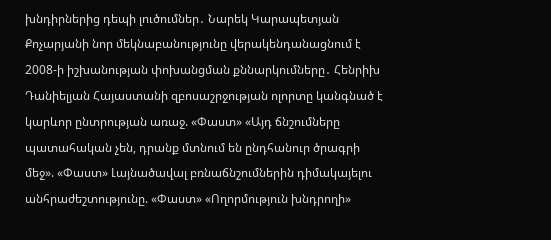խնդիրներից դեպի լուծումներ․ Նարեկ Կարապետյան Քոչարյանի նոր մեկնաբանությունը վերակենդանացնում է 2008-ի իշխանության փոխանցման քննարկումները․ Հենրիխ Դանիելյան Հայաստանի զբոսաշրջության ոլորտը կանգնած է կարևոր ընտրության առաջ. «Փաստ» «Այդ ճնշումները պատահական չեն, դրանք մտնում են ընդհանուր ծրագրի մեջ». «Փաստ» Լայնածավալ բռնաճնշումներին դիմակայելու անհրաժեշտությունը. «Փաստ» «Ողորմություն խնդրողի»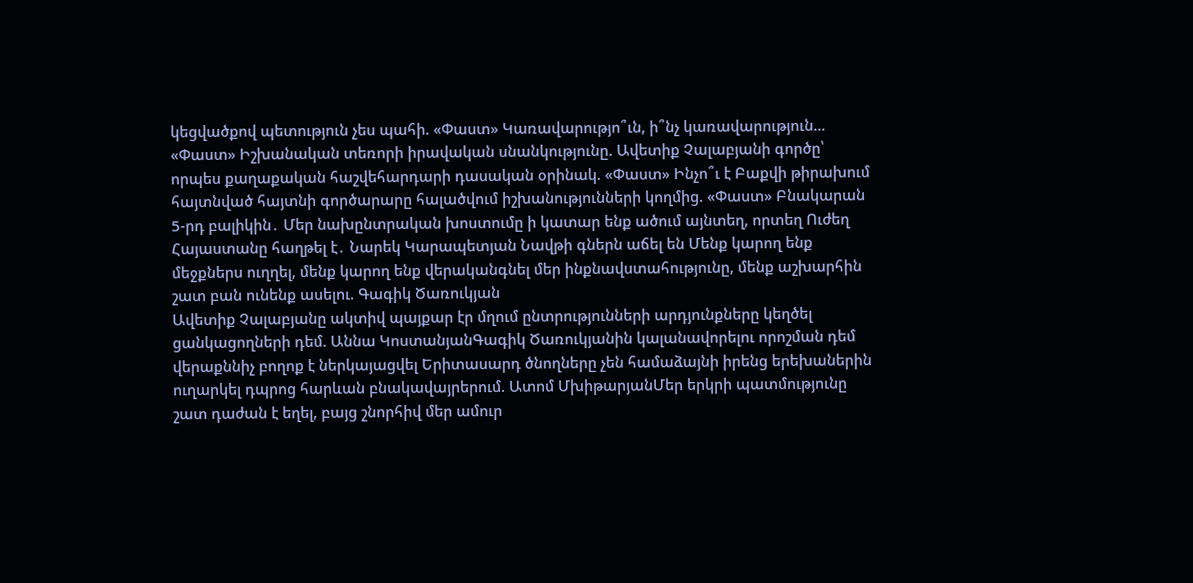կեցվածքով պետություն չես պահի. «Փաստ» Կառավարությո՞ւն, ի՞նչ կառավարություն... «Փաստ» Իշխանական տեռորի իրավական սնանկությունը. Ավետիք Չալաբյանի գործը՝ որպես քաղաքական հաշվեհարդարի դասական օրինակ. «Փաստ» Ինչո՞ւ է Բաքվի թիրախում հայտնված հայտնի գործարարը հալածվում իշխանությունների կողմից. «Փաստ» Բնակարան 5-րդ բալիկին․ Մեր նախընտրական խոստումը ի կատար ենք ածում այնտեղ, որտեղ Ուժեղ Հայաստանը հաղթել է․ Նարեկ Կարապետյան Նավթի գներն աճել են Մենք կարող ենք մեջքներս ուղղել, մենք կարող ենք վերականգնել մեր ինքնավստահությունը, մենք աշխարհին շատ բան ունենք ասելու. Գագիկ Ծառուկյան
Ավետիք Չալաբյանը ակտիվ պայքար էր մղում ընտրությունների արդյունքները կեղծել ցանկացողների դեմ. Աննա ԿոստանյանԳագիկ Ծառուկյանին կալանավորելու որոշման դեմ վերաքննիչ բողոք է ներկայացվել Երիտասարդ ծնողները չեն համաձայնի իրենց երեխաներին ուղարկել դպրոց հարևան բնակավայրերում. Ատոմ ՄխիթարյանՄեր երկրի պատմությունը շատ դաժան է եղել, բայց շնորհիվ մեր ամուր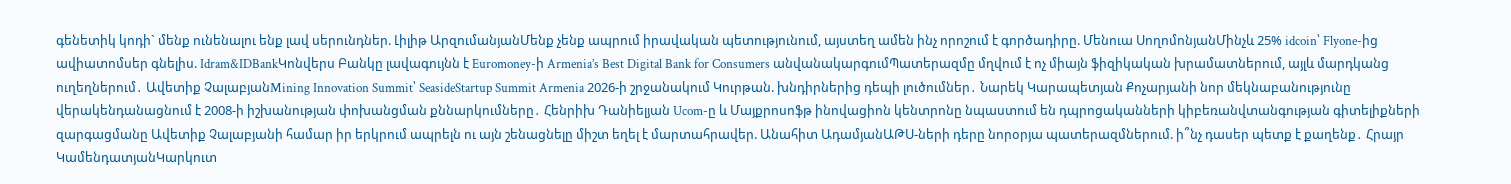գենետիկ կոդի` մենք ունենալու ենք լավ սերունդներ. Լիլիթ ԱրզումանյանՄենք չենք ապրում իրավական պետությունում, այստեղ ամեն ինչ որոշում է գործադիրը. Մենուա ՍողոմոնյանՄինչև 25% idcoin՝ Flyone-ից ավիատոմսեր գնելիս. Idram&IDBankԿոնվերս Բանկը լավագույնն է Euromoney-ի Armenia’s Best Digital Bank for Consumers անվանակարգումՊատերազմը մղվում է ոչ միայն ֆիզիկական խրամատներում, այլև մարդկանց ուղեղներում․ Ավետիք ՉալաբյանMining Innovation Summit՝ SeasideStartup Summit Armenia 2026-ի շրջանակում Կուրթան. խնդիրներից դեպի լուծումներ․ Նարեկ Կարապետյան Քոչարյանի նոր մեկնաբանությունը վերակենդանացնում է 2008-ի իշխանության փոխանցման քննարկումները․ Հենրիխ Դանիելյան Ucom-ը և Մայքրոսոֆթ ինովացիոն կենտրոնը նպաստում են դպրոցականների կիբեռանվտանգության գիտելիքների զարգացմանը Ավետիք Չալաբյանի համար իր երկրում ապրելն ու այն շենացնելը միշտ եղել է մարտահրավեր. Անահիտ ԱդամյանԱԹՍ-ների դերը նորօրյա պատերազմներում. ի՞նչ դասեր պետք է քաղենք․ Հրայր ԿամենդատյանԿարկուտ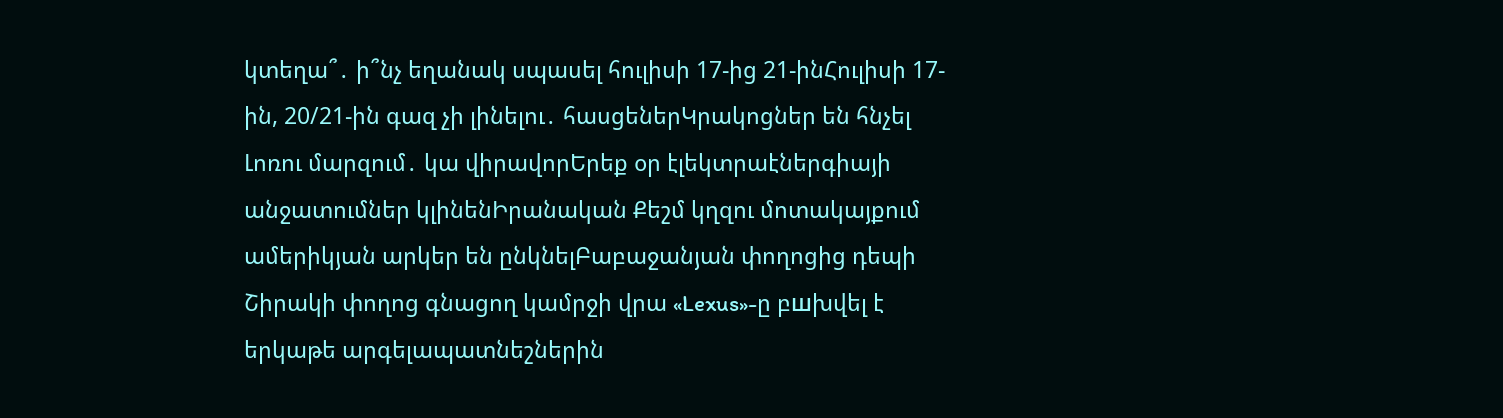կտեղա՞․ ի՞նչ եղանակ սպասել հուլիսի 17-ից 21-ինՀուլիսի 17-ին, 20/21-ին գազ չի լինելու․ հասցեներԿրակոցներ են հնչել Լոռու մարզում․ կա վիրավորԵրեք օր էլեկտրաէներգիայի անջատումներ կլինենԻրանական Քեշմ կղզու մոտակայքում ամերիկյան արկեր են ընկնելԲաբաջանյան փողոցից դեպի Շիրակի փողոց գնացող կամրջի վրա «Lexus»-ը բшխվել է երկաթե արգելապատնեշներին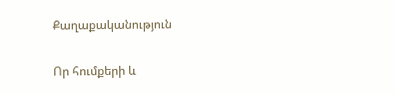Քաղաքականություն

Որ հումքերի և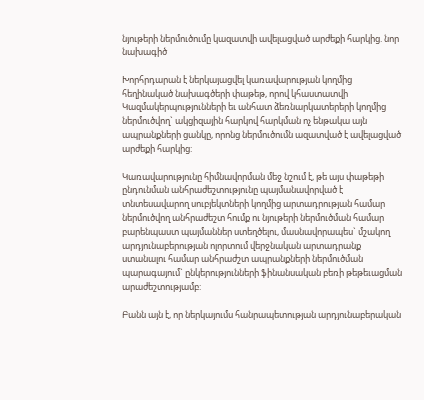նյութերի ներմուծումը կազատվի ավելացված արժեքի հարկից. նոր նախագիծ

Խորհրդարան է ներկայացվել կառավարության կողմից հեղինակած նախագծերի փաթեթ, որով կհաստատվի Կազմակերպությունների եւ անհատ ձեռնարկատերերի կողմից ներմուծվող` ակցիզային հարկով հարկման ոչ ենթակա այն ապրանքների ցանկը, որոնց ներմուծումն ազատված է ավելացված արժեքի հարկից:

Կառավարությունը հիմնավորման մեջ նշում է, թե այս փաթեթի ընդունման անհրաժեշտությունը պայմանավորված է տնտեսավարող սուբյեկտների կողմից արտադրության համար ներմուծվող անհրաժեշտ հումք ու նյութերի ներմուծման համար բարենպաստ պայմաններ ստեղծելու, մասնավորապես` մշակող արդյունաբերության ոլորտում վերջնական արտադրանք ստանալու համար անհրաժշտ ապրանքների ներմուծման պարագայում` ընկերությունների ֆինանսական բեռի թեթեւացման արաժեշտությամբ:

Բանն այն է, որ ներկայումս հանրապետության արդյունաբերական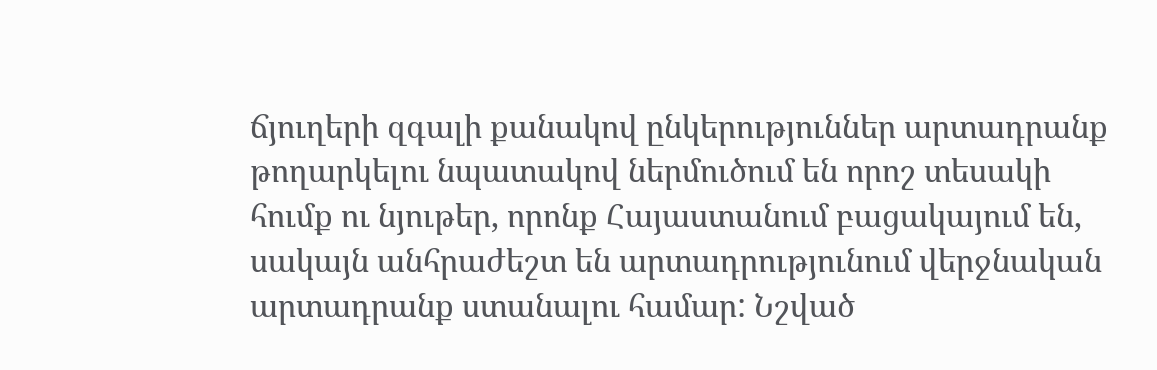ճյուղերի զգալի քանակով ընկերություններ արտադրանք թողարկելու նպատակով ներմուծում են որոշ տեսակի հումք ու նյութեր, որոնք Հայաստանում բացակայում են, սակայն անհրաժեշտ են արտադրությունում վերջնական արտադրանք ստանալու համար: Նշված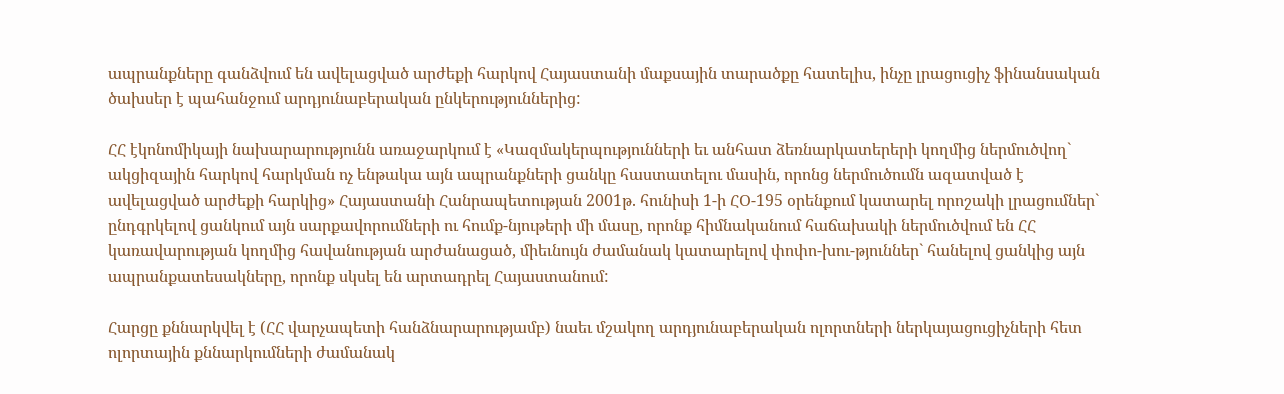ապրանքները գանձվում են ավելացված արժեքի հարկով Հայաստանի մաքսային տարածքը հատելիս, ինչը լրացուցիչ ֆինանսական ծախսեր է պահանջում արդյունաբերական ընկերություններից:

ՀՀ էկոնոմիկայի նախարարությունն առաջարկում է «Կազմակերպությունների եւ անհատ ձեռնարկատերերի կողմից ներմուծվող` ակցիզային հարկով հարկման ոչ ենթակա այն ապրանքների ցանկը հաստատելու մասին, որոնց ներմուծումն ազատված է ավելացված արժեքի հարկից» Հայաստանի Հանրապետության 2001թ. հունիսի 1-ի ՀՕ-195 օրենքում կատարել որոշակի լրացումներ` ընդգրկելով ցանկում այն սարքավորումների ու հումք-նյութերի մի մասը, որոնք հիմնականում հաճախակի ներմուծվում են ՀՀ կառավարության կողմից հավանության արժանացած, միեւնույն ժամանակ կատարելով փոփո-խու-թյուններ` հանելով ցանկից այն ապրանքատեսակները, որոնք սկսել են արտադրել Հայաստանում:

Հարցը քննարկվել է (ՀՀ վարչապետի հանձնարարությամբ) նաեւ մշակող արդյունաբերական ոլորտների ներկայացուցիչների հետ ոլորտային քննարկումների ժամանակ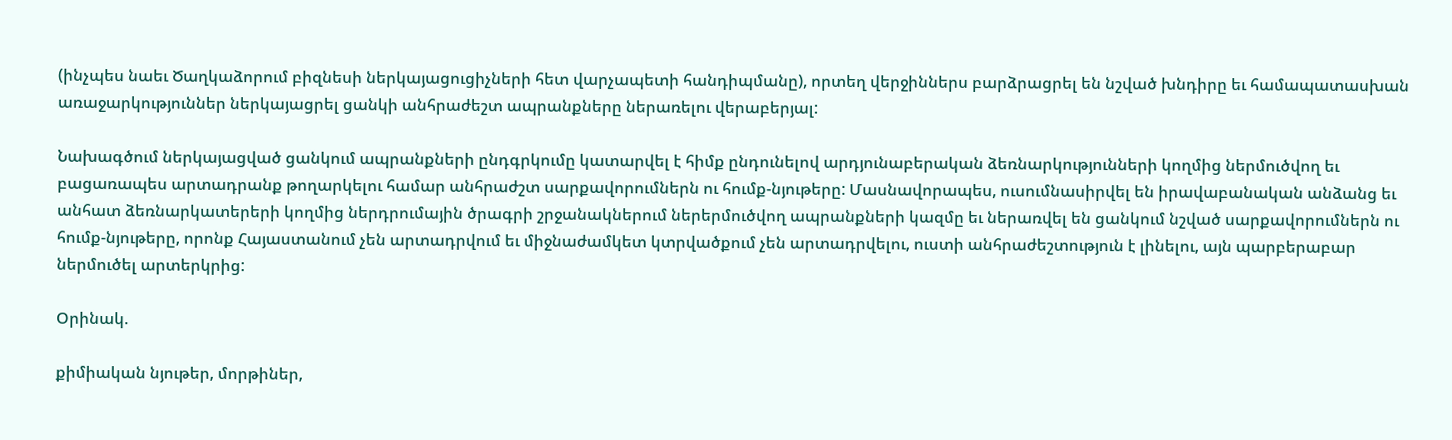(ինչպես նաեւ Ծաղկաձորում բիզնեսի ներկայացուցիչների հետ վարչապետի հանդիպմանը), որտեղ վերջիններս բարձրացրել են նշված խնդիրը եւ համապատասխան առաջարկություններ ներկայացրել ցանկի անհրաժեշտ ապրանքները ներառելու վերաբերյալ:

Նախագծում ներկայացված ցանկում ապրանքների ընդգրկումը կատարվել է հիմք ընդունելով արդյունաբերական ձեռնարկությունների կողմից ներմուծվող եւ բացառապես արտադրանք թողարկելու համար անհրաժշտ սարքավորումներն ու հումք-նյութերը: Մասնավորապես, ուսումնասիրվել են իրավաբանական անձանց եւ անհատ ձեռնարկատերերի կողմից ներդրումային ծրագրի շրջանակներում ներերմուծվող ապրանքների կազմը եւ ներառվել են ցանկում նշված սարքավորումներն ու հումք-նյութերը, որոնք Հայաստանում չեն արտադրվում եւ միջնաժամկետ կտրվածքում չեն արտադրվելու, ուստի անհրաժեշտություն է լինելու, այն պարբերաբար ներմուծել արտերկրից:

Օրինակ.

քիմիական նյութեր, մորթիներ,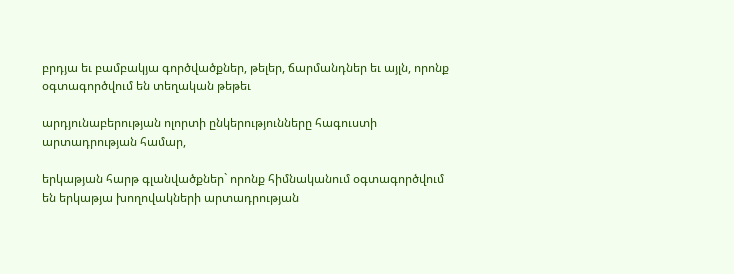բրդյա եւ բամբակյա գործվածքներ, թելեր, ճարմանդներ եւ այլն, որոնք օգտագործվում են տեղական թեթեւ

արդյունաբերության ոլորտի ընկերությունները հագուստի արտադրության համար,

երկաթյան հարթ գլանվածքներ` որոնք հիմնականում օգտագործվում են երկաթյա խողովակների արտադրության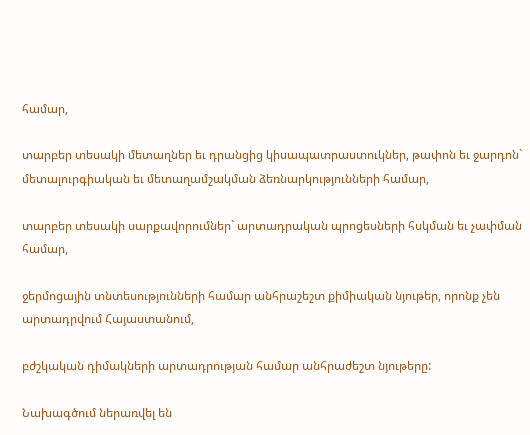համար,

տարբեր տեսակի մետաղներ եւ դրանցից կիսապատրաստուկներ, թափոն եւ ջարդոն` մետալուրգիական եւ մետաղամշակման ձեռնարկությունների համար,

տարբեր տեսակի սարքավորումներ` արտադրական պրոցեսների հսկման եւ չափման համար,

ջերմոցային տնտեսությունների համար անհրաշեշտ քիմիական նյութեր, որոնք չեն արտադրվում Հայաստանում,

բժշկական դիմակների արտադրության համար անհրաժեշտ նյութերը:

Նախագծում ներառվել են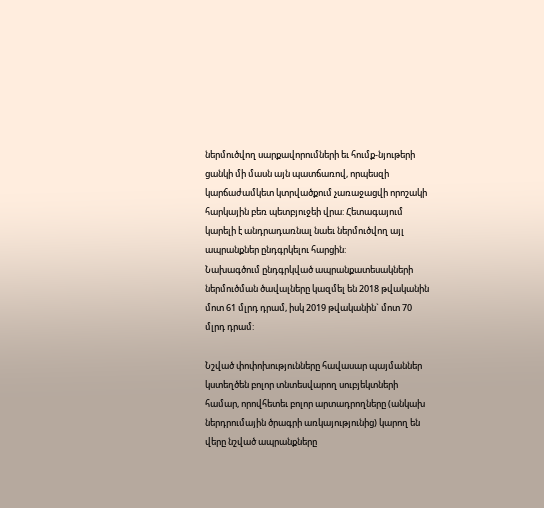ներմուծվող սարքավորումների եւ հումք-նյութերի ցանկի մի մասն այն պատճառով, որպեսզի կարճաժամկետ կտրվածքում չառաջացվի որոշակի հարկային բեռ պետբյուջեի վրա: Հետագայում կարելի է անդրադառնալ նաեւ ներմուծվող այլ ապրանքներ ընդգրկելու հարցին:
Նախագծում ընդգրկված ապրանքատեսակների ներմուծման ծավալները կազմել են 2018 թվականին մոտ 61 մլրդ դրամ, իսկ 2019 թվականին` մոտ 70 մլրդ դրամ:

Նշված փոփոխությունները հավասար պայմաններ կստեղծեն բոլոր տնտեսվարող սուբյեկտների համար, որովհետեւ բոլոր արտադրողները (անկախ ներդրումային ծրագրի առկայությունից) կարող են վերը նշված ապրանքները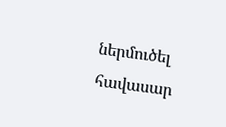ներմուծել հավասար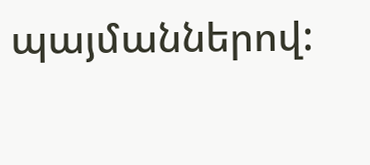պայմաններով: